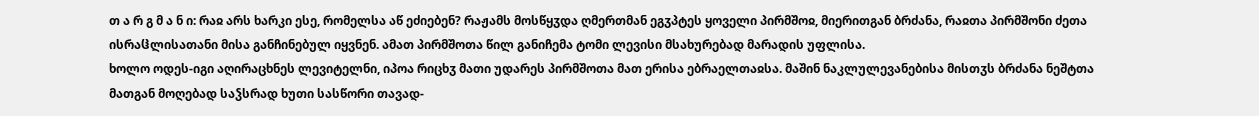თ ა რ გ მ ა ნ ი: რაჲ არს ხარკი ესე, რომელსა აწ ეძიებენ? რაჟამს მოსწყჳდა ღმერთმან ეგჳპტეს ყოველი პირმშოჲ, მიერითგან ბრძანა, რაჲთა პირმშონი ძეთა ისრაჱლისათანი მისა განჩინებულ იყვნენ. ამათ პირმშოთა წილ განიჩემა ტომი ლევისი მსახურებად მარადის უფლისა.
ხოლო ოდეს-იგი აღირაცხნეს ლევიტელნი, იპოა რიცხჳ მათი უდარეს პირმშოთა მათ ერისა ებრაელთაჲსა. მაშინ ნაკლულევანებისა მისთჳს ბრძანა ნეშტთა მათგან მოღებად საჴსრად ხუთი სასწორი თავად-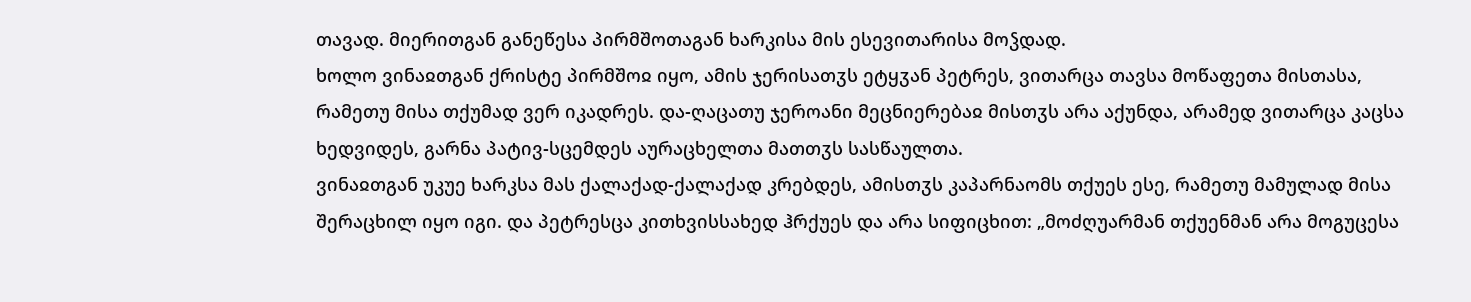თავად. მიერითგან განეწესა პირმშოთაგან ხარკისა მის ესევითარისა მოჴდად.
ხოლო ვინაჲთგან ქრისტე პირმშოჲ იყო, ამის ჯერისათჳს ეტყჳან პეტრეს, ვითარცა თავსა მოწაფეთა მისთასა, რამეთუ მისა თქუმად ვერ იკადრეს. და-ღაცათუ ჯეროანი მეცნიერებაჲ მისთჳს არა აქუნდა, არამედ ვითარცა კაცსა ხედვიდეს, გარნა პატივ-სცემდეს აურაცხელთა მათთჳს სასწაულთა.
ვინაჲთგან უკუე ხარკსა მას ქალაქად-ქალაქად კრებდეს, ამისთჳს კაპარნაომს თქუეს ესე, რამეთუ მამულად მისა შერაცხილ იყო იგი. და პეტრესცა კითხვისსახედ ჰრქუეს და არა სიფიცხით: „მოძღუარმან თქუენმან არა მოგუცესა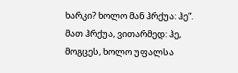ხარკი? ხოლო მან ჰრქუა: ჰე“. მათ ჰრქუა, ვითარმედ: ჰე, მოგცეს, ხოლო უფალსა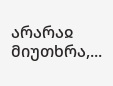არარაჲ მიუთხრა,...